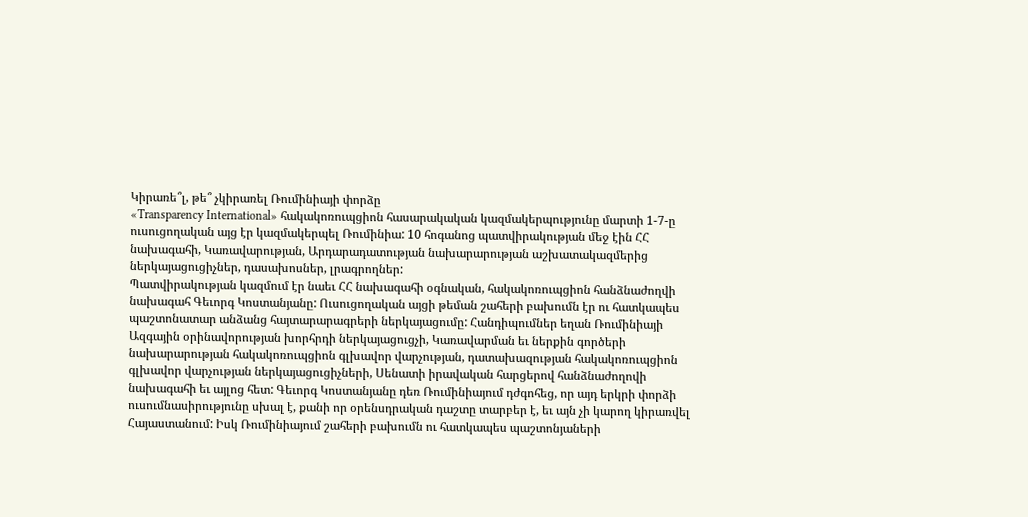Կիրառե՞լ, թե՞ չկիրառել Ռումինիայի փորձը
«Transparency International» հակակոռուպցիոն հասարակական կազմակերպությունը մարտի 1-7-ը ուսուցողական այց էր կազմակերպել Ռումինիա: 10 հոգանոց պատվիրակության մեջ էին ՀՀ նախագահի, Կառավարության, Արդարադատության նախարարության աշխատակազմերից ներկայացուցիչներ, դասախոսներ, լրագրողներ:
Պատվիրակության կազմում էր նաեւ ՀՀ նախագահի օգնական, հակակոռուպցիոն հանձնաժողվի նախագահ Գեւորգ Կոստանյանը: Ուսուցողական այցի թեման շահերի բախումն էր ու հատկապես պաշտոնատար անձանց հայտարարագրերի ներկայացումը: Հանդիպումներ եղան Ռումինիայի Ազգային օրինավորության խորհրդի ներկայացուցչի, Կառավարման եւ ներքին գործերի նախարարության հակակոռուպցիոն գլխավոր վարչության, դատախազության հակակոռուպցիոն գլխավոր վարչության ներկայացուցիչների, Սենատի իրավական հարցերով հանձնաժողովի նախագահի եւ այլոց հետ: Գեւորգ Կոստանյանը դեռ Ռումինիայում դժգոհեց, որ այդ երկրի փորձի ուսումնասիրությունը սխալ է, քանի որ օրենսդրական դաշտը տարբեր է, եւ այն չի կարող կիրառվել Հայաստանում: Իսկ Ռումինիայում շահերի բախումն ու հատկապես պաշտոնյաների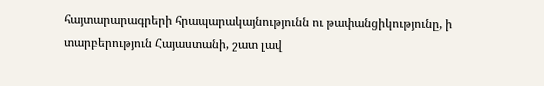հայտարարագրերի հրապարակայնությունն ու թափանցիկությունը, ի տարբերություն Հայաստանի, շատ լավ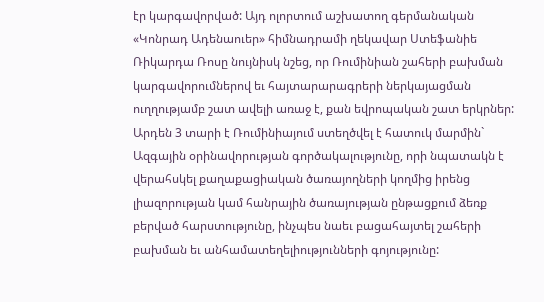էր կարգավորված: Այդ ոլորտում աշխատող գերմանական «Կոնրադ Ադենաուեր» հիմնադրամի ղեկավար Ստեֆանիե Ռիկարդա Ռոսը նույնիսկ նշեց, որ Ռումինիան շահերի բախման կարգավորումներով եւ հայտարարագրերի ներկայացման ուղղությամբ շատ ավելի առաջ է, քան եվրոպական շատ երկրներ: Արդեն 3 տարի է Ռումինիայում ստեղծվել է հատուկ մարմին` Ազգային օրինավորության գործակալությունը, որի նպատակն է վերահսկել քաղաքացիական ծառայողների կողմից իրենց լիազորության կամ հանրային ծառայության ընթացքում ձեռք բերված հարստությունը, ինչպես նաեւ բացահայտել շահերի բախման եւ անհամատեղելիությունների գոյությունը: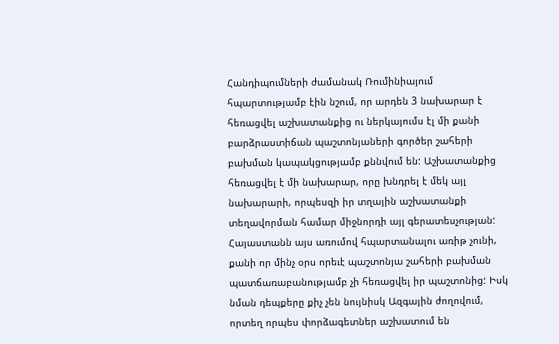Հանդիպումների ժամանակ Ռումինիայում հպարտությամբ էին նշում, որ արդեն 3 նախարար է հեռացվել աշխատանքից ու ներկայումս էլ մի քանի բարձրաստիճան պաշտոնյաների գործեր շահերի բախման կապակցությամբ քննվում են: Աշխատանքից հեռացվել է մի նախարար, որը խնդրել է մեկ այլ նախարարի, որպեսզի իր տղային աշխատանքի տեղավորման համար միջնորդի այլ գերատեսչության: Հայաստանն այս առումով հպարտանալու առիթ չունի, քանի որ մինչ օրս որեւէ պաշտոնյա շահերի բախման պատճառաբանությամբ չի հեռացվել իր պաշտոնից: Իսկ նման դեպքերը քիչ չեն նույնիսկ Ազգային ժողովում, որտեղ որպես փորձագետներ աշխատում են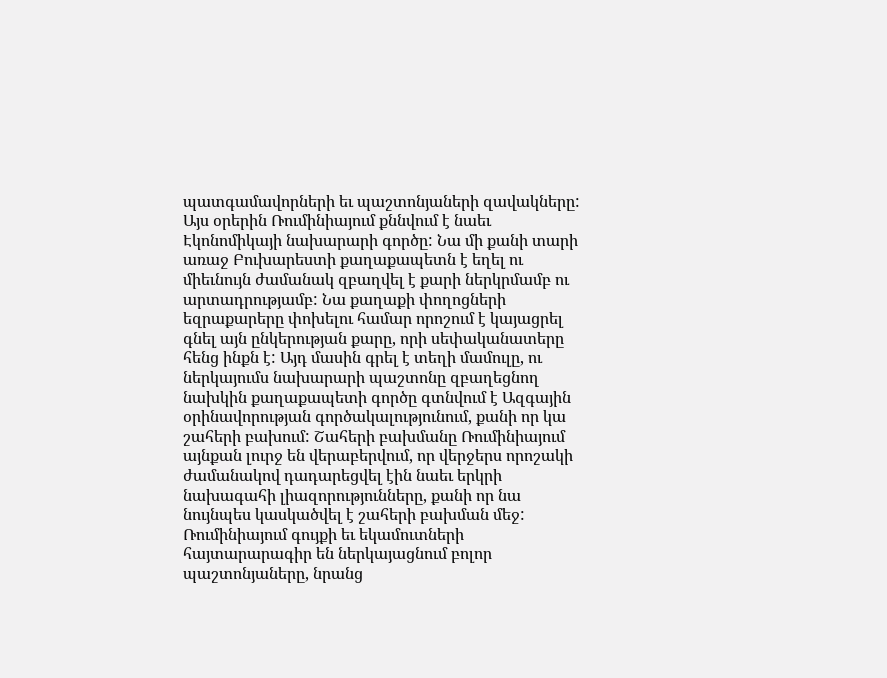պատգամավորների եւ պաշտոնյաների զավակները: Այս օրերին Ռումինիայում քննվում է նաեւ Էկոնոմիկայի նախարարի գործը: Նա մի քանի տարի առաջ Բուխարեստի քաղաքապետն է եղել ու միեւնույն ժամանակ զբաղվել է քարի ներկրմամբ ու արտադրությամբ: Նա քաղաքի փողոցների եզրաքարերը փոխելու համար որոշում է կայացրել գնել այն ընկերության քարը, որի սեփականատերը հենց ինքն է: Այդ մասին գրել է տեղի մամուլը, ու ներկայումս նախարարի պաշտոնը զբաղեցնող նախկին քաղաքապետի գործը գտնվում է Ազգային օրինավորության գործակալությունում, քանի որ կա շահերի բախում: Շահերի բախմանը Ռումինիայում այնքան լուրջ են վերաբերվում, որ վերջերս որոշակի ժամանակով դադարեցվել էին նաեւ երկրի նախագահի լիազորությունները, քանի որ նա նույնպես կասկածվել է շահերի բախման մեջ: Ռումինիայում գույքի եւ եկամուտների հայտարարագիր են ներկայացնում բոլոր պաշտոնյաները, նրանց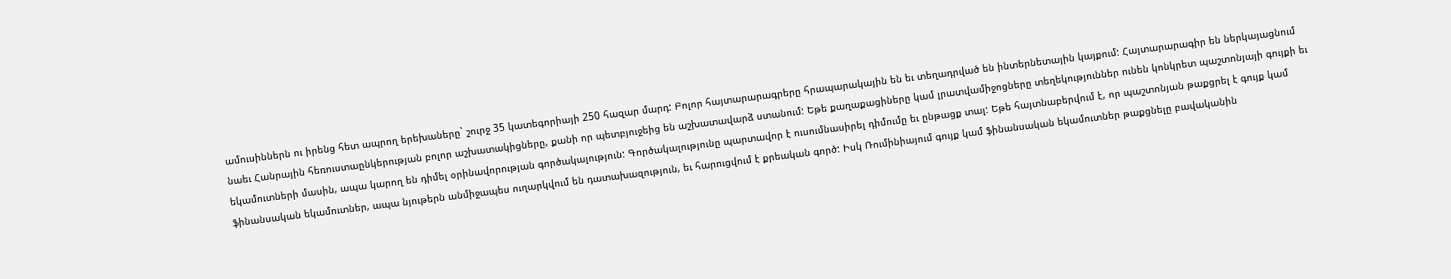ամուսիններն ու իրենց հետ ապրող երեխաները` շուրջ 35 կատեգորիայի 250 հազար մարդ: Բոլոր հայտարարագրերը հրապարակային են եւ տեղադրված են ինտերնետային կայքում: Հայտարարագիր են ներկայացնում նաեւ Հանրային հեռուստաընկերության բոլոր աշխատակիցները, քանի որ պետբյուջեից են աշխատավարձ ստանում: Եթե քաղաքացիները կամ լրատվամիջոցները տեղեկություններ ունեն կոնկրետ պաշտոնյայի գույքի եւ եկամուտների մասին, ապա կարող են դիմել օրինավորության գործակալություն: Գործակալությունը պարտավոր է ուսումնասիրել դիմումը եւ ընթացք տալ: Եթե հայտնաբերվում է, որ պաշտոնյան թաքցրել է գույք կամ ֆինանսական եկամուտներ, ապա նյութերն անմիջապես ուղարկվում են դատախազություն, եւ հարուցվում է քրեական գործ: Իսկ Ռումինիայում գույք կամ ֆինանսական եկամուտներ թաքցնելը բավականին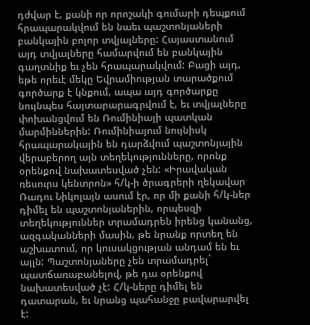դժվար է, քանի որ որոշակի գումարի դեպքում հրապարակվում են նաեւ պաշտոնյաների բանկային բոլոր տվյալները: Հայաստանում այդ տվյալները համարվում են բանկային գաղտնիք եւ չեն հրապարակվում: Բացի այդ, եթե որեւէ մեկը Եվրամիության տարածքում գործարք է կնքում, ապա այդ գործարքը նույնպես հայտարարագրվում է, եւ տվյալները փոխանցվում են Ռումինիայի պատկան մարմիններին: Ռումինիայում նույնիսկ հրապարակային են դարձվում պաշտոնյային վերաբերող այն տեղեկությունները, որոնք օրենքով նախատեսված չեն: «Իրավական ռեսուրս կենտրոն» հ/կ-ի ծրագրերի ղեկավար Ռադու Նիկոլայն ասում էր, որ մի քանի հ/կ-ներ դիմել են պաշտոնյաներին, որպեսզի տեղեկություններ տրամադրեն իրենց կանանց, ազգականների մասին, թե նրանք որտեղ են աշխատում, որ կուսակցության անդամ են եւ այլն: Պաշտոնյաները չեն տրամադրել` պատճառաբանելով, թե դա օրենքով նախատեսված չէ: Հ/կ-ները դիմել են դատարան, եւ նրանց պահանջը բավարարվել է: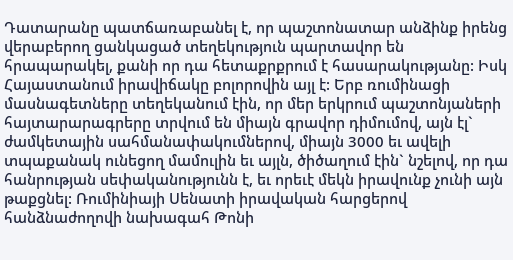Դատարանը պատճառաբանել է, որ պաշտոնատար անձինք իրենց վերաբերող ցանկացած տեղեկություն պարտավոր են հրապարակել, քանի որ դա հետաքրքրում է հասարակությանը: Իսկ Հայաստանում իրավիճակը բոլորովին այլ է: Երբ ռումինացի մասնագետները տեղեկանում էին, որ մեր երկրում պաշտոնյաների հայտարարագրերը տրվում են միայն գրավոր դիմումով, այն էլ` ժամկետային սահմանափակումներով, միայն 3000 եւ ավելի տպաքանակ ունեցող մամուլին եւ այլն, ծիծաղում էին` նշելով, որ դա հանրության սեփականությունն է, եւ որեւէ մեկն իրավունք չունի այն թաքցնել: Ռումինիայի Սենատի իրավական հարցերով հանձնաժողովի նախագահ Թոնի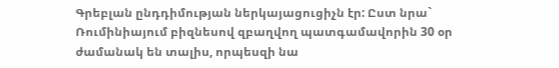Գրեբլան ընդդիմության ներկայացուցիչն էր: Ըստ նրա` Ռումինիայում բիզնեսով զբաղվող պատգամավորին 30 օր ժամանակ են տալիս, որպեսզի նա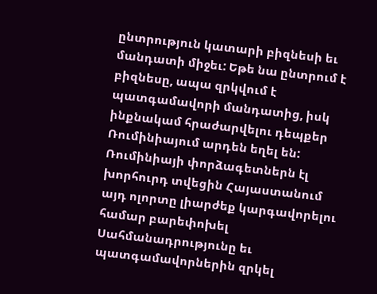ընտրություն կատարի բիզնեսի եւ մանդատի միջեւ: Եթե նա ընտրում է բիզնեսը, ապա զրկվում է պատգամավորի մանդատից, իսկ ինքնակամ հրաժարվելու դեպքեր Ռումինիայում արդեն եղել են: Ռումինիայի փորձագետներն էլ խորհուրդ տվեցին Հայաստանում այդ ոլորտը լիարժեք կարգավորելու համար բարեփոխել Սահմանադրությունը եւ պատգամավորներին զրկել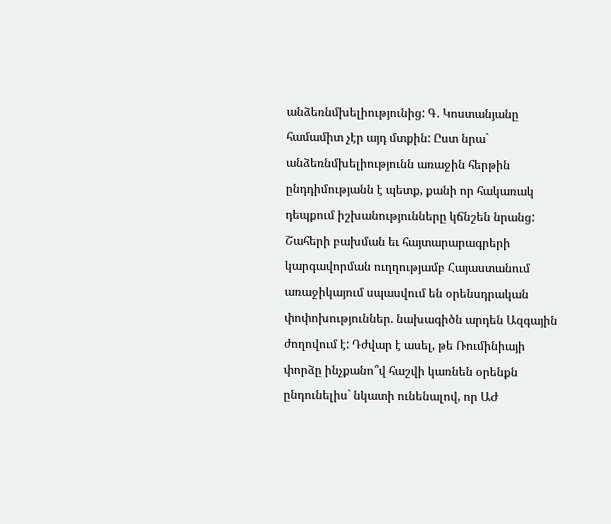անձեռնմխելիությունից: Գ. Կոստանյանը համամիտ չէր այդ մտքին: Ըստ նրա` անձեռնմխելիությունն առաջին հերթին ընդդիմությանն է պետք, քանի որ հակառակ դեպքում իշխանությունները կճնշեն նրանց: Շահերի բախման եւ հայտարարագրերի կարգավորման ուղղությամբ Հայաստանում առաջիկայում սպասվում են օրենսդրական փոփոխություններ. նախագիծն արդեն Ազգային ժողովում է: Դժվար է ասել, թե Ռումինիայի փորձը ինչքանո՞վ հաշվի կառնեն օրենքն ընդունելիս` նկատի ունենալով, որ ԱԺ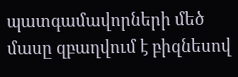պատգամավորների մեծ մասը զբաղվում է բիզնեսով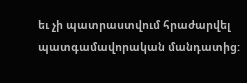եւ չի պատրաստվում հրաժարվել պատգամավորական մանդատից: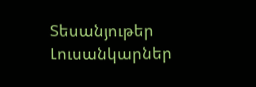Տեսանյութեր
Լուսանկարներ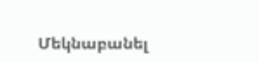Մեկնաբանել